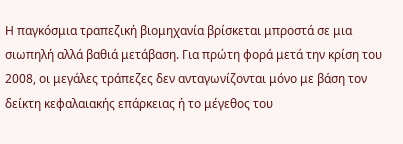Η παγκόσμια τραπεζική βιομηχανία βρίσκεται μπροστά σε μια σιωπηλή αλλά βαθιά μετάβαση. Για πρώτη φορά μετά την κρίση του 2008, οι μεγάλες τράπεζες δεν ανταγωνίζονται μόνο με βάση τον δείκτη κεφαλαιακής επάρκειας ή το μέγεθος του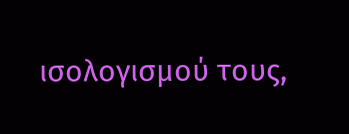ισολογισμού τους,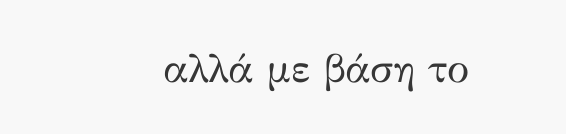αλλά με βάση το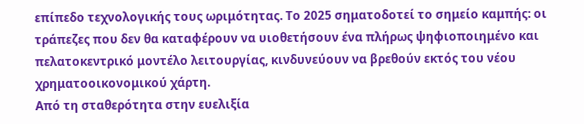επίπεδο τεχνολογικής τους ωριμότητας. Το 2025 σηματοδοτεί το σημείο καμπής: οι τράπεζες που δεν θα καταφέρουν να υιοθετήσουν ένα πλήρως ψηφιοποιημένο και πελατοκεντρικό μοντέλο λειτουργίας, κινδυνεύουν να βρεθούν εκτός του νέου χρηματοοικονομικού χάρτη.
Από τη σταθερότητα στην ευελιξία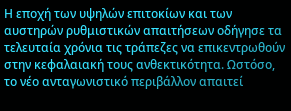Η εποχή των υψηλών επιτοκίων και των αυστηρών ρυθμιστικών απαιτήσεων οδήγησε τα τελευταία χρόνια τις τράπεζες να επικεντρωθούν στην κεφαλαιακή τους ανθεκτικότητα. Ωστόσο, το νέο ανταγωνιστικό περιβάλλον απαιτεί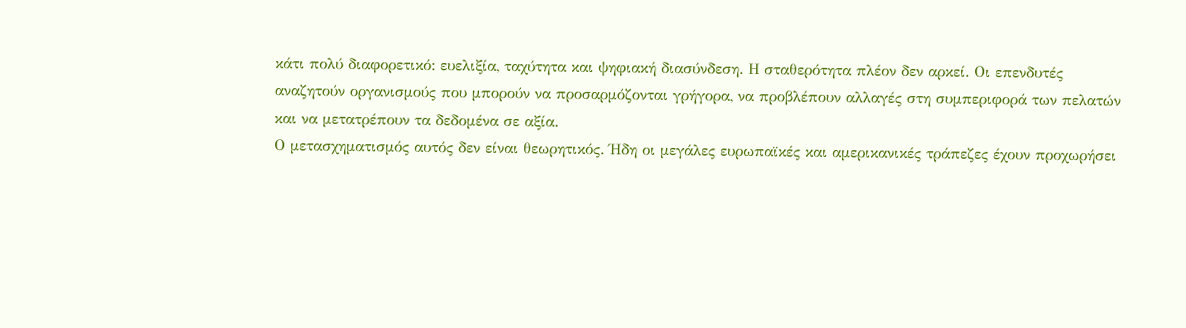κάτι πολύ διαφορετικό: ευελιξία, ταχύτητα και ψηφιακή διασύνδεση. Η σταθερότητα πλέον δεν αρκεί. Οι επενδυτές αναζητούν οργανισμούς που μπορούν να προσαρμόζονται γρήγορα, να προβλέπουν αλλαγές στη συμπεριφορά των πελατών και να μετατρέπουν τα δεδομένα σε αξία.
Ο μετασχηματισμός αυτός δεν είναι θεωρητικός. Ήδη οι μεγάλες ευρωπαϊκές και αμερικανικές τράπεζες έχουν προχωρήσει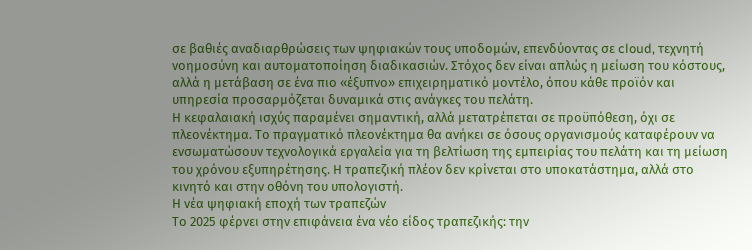σε βαθιές αναδιαρθρώσεις των ψηφιακών τους υποδομών, επενδύοντας σε cloud, τεχνητή νοημοσύνη και αυτοματοποίηση διαδικασιών. Στόχος δεν είναι απλώς η μείωση του κόστους, αλλά η μετάβαση σε ένα πιο «έξυπνο» επιχειρηματικό μοντέλο, όπου κάθε προϊόν και υπηρεσία προσαρμόζεται δυναμικά στις ανάγκες του πελάτη.
Η κεφαλαιακή ισχύς παραμένει σημαντική, αλλά μετατρέπεται σε προϋπόθεση, όχι σε πλεονέκτημα. Το πραγματικό πλεονέκτημα θα ανήκει σε όσους οργανισμούς καταφέρουν να ενσωματώσουν τεχνολογικά εργαλεία για τη βελτίωση της εμπειρίας του πελάτη και τη μείωση του χρόνου εξυπηρέτησης. Η τραπεζική πλέον δεν κρίνεται στο υποκατάστημα, αλλά στο κινητό και στην οθόνη του υπολογιστή.
Η νέα ψηφιακή εποχή των τραπεζών
Το 2025 φέρνει στην επιφάνεια ένα νέο είδος τραπεζικής: την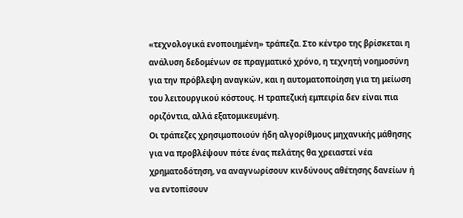«τεχνολογικά ενοποιημένη» τράπεζα. Στο κέντρο της βρίσκεται η ανάλυση δεδομένων σε πραγματικό χρόνο, η τεχνητή νοημοσύνη για την πρόβλεψη αναγκών, και η αυτοματοποίηση για τη μείωση του λειτουργικού κόστους. Η τραπεζική εμπειρία δεν είναι πια οριζόντια, αλλά εξατομικευμένη.
Οι τράπεζες χρησιμοποιούν ήδη αλγορίθμους μηχανικής μάθησης για να προβλέψουν πότε ένας πελάτης θα χρειαστεί νέα χρηματοδότηση, να αναγνωρίσουν κινδύνους αθέτησης δανείων ή να εντοπίσουν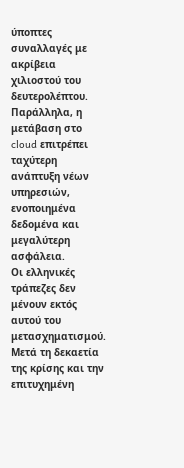ύποπτες συναλλαγές με ακρίβεια χιλιοστού του δευτερολέπτου. Παράλληλα, η μετάβαση στο cloud επιτρέπει ταχύτερη ανάπτυξη νέων υπηρεσιών, ενοποιημένα δεδομένα και μεγαλύτερη ασφάλεια.
Οι ελληνικές τράπεζες δεν μένουν εκτός αυτού του μετασχηματισμού. Μετά τη δεκαετία της κρίσης και την επιτυχημένη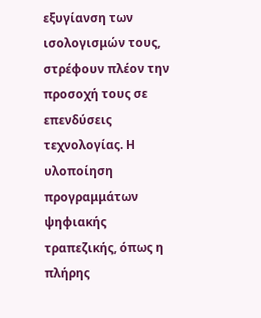εξυγίανση των ισολογισμών τους, στρέφουν πλέον την προσοχή τους σε επενδύσεις τεχνολογίας. Η υλοποίηση προγραμμάτων ψηφιακής τραπεζικής, όπως η πλήρης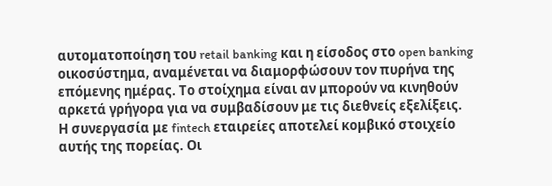αυτοματοποίηση του retail banking και η είσοδος στο open banking οικοσύστημα, αναμένεται να διαμορφώσουν τον πυρήνα της επόμενης ημέρας. Το στοίχημα είναι αν μπορούν να κινηθούν αρκετά γρήγορα για να συμβαδίσουν με τις διεθνείς εξελίξεις.
Η συνεργασία με fintech εταιρείες αποτελεί κομβικό στοιχείο αυτής της πορείας. Οι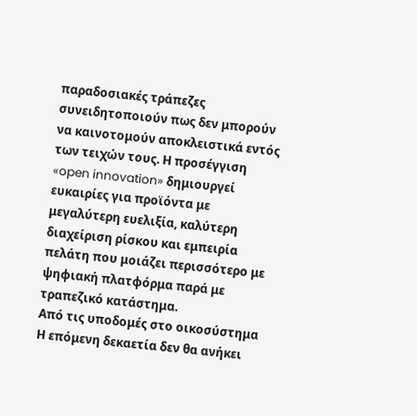παραδοσιακές τράπεζες συνειδητοποιούν πως δεν μπορούν να καινοτομούν αποκλειστικά εντός των τειχών τους. Η προσέγγιση «open innovation» δημιουργεί ευκαιρίες για προϊόντα με μεγαλύτερη ευελιξία, καλύτερη διαχείριση ρίσκου και εμπειρία πελάτη που μοιάζει περισσότερο με ψηφιακή πλατφόρμα παρά με τραπεζικό κατάστημα.
Από τις υποδομές στο οικοσύστημα
Η επόμενη δεκαετία δεν θα ανήκει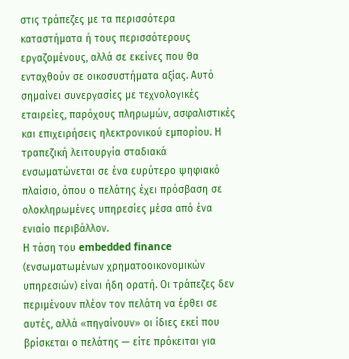στις τράπεζες με τα περισσότερα καταστήματα ή τους περισσότερους εργαζομένους, αλλά σε εκείνες που θα ενταχθούν σε οικοσυστήματα αξίας. Αυτό σημαίνει συνεργασίες με τεχνολογικές εταιρείες, παρόχους πληρωμών, ασφαλιστικές και επιχειρήσεις ηλεκτρονικού εμπορίου. Η τραπεζική λειτουργία σταδιακά ενσωματώνεται σε ένα ευρύτερο ψηφιακό πλαίσιο, όπου ο πελάτης έχει πρόσβαση σε ολοκληρωμένες υπηρεσίες μέσα από ένα ενιαίο περιβάλλον.
Η τάση του embedded finance (ενσωματωμένων χρηματοοικονομικών υπηρεσιών) είναι ήδη ορατή. Οι τράπεζες δεν περιμένουν πλέον τον πελάτη να έρθει σε αυτές, αλλά «πηγαίνουν» οι ίδιες εκεί που βρίσκεται ο πελάτης — είτε πρόκειται για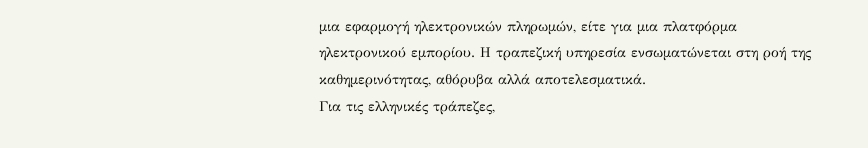μια εφαρμογή ηλεκτρονικών πληρωμών, είτε για μια πλατφόρμα ηλεκτρονικού εμπορίου. Η τραπεζική υπηρεσία ενσωματώνεται στη ροή της καθημερινότητας, αθόρυβα αλλά αποτελεσματικά.
Για τις ελληνικές τράπεζες,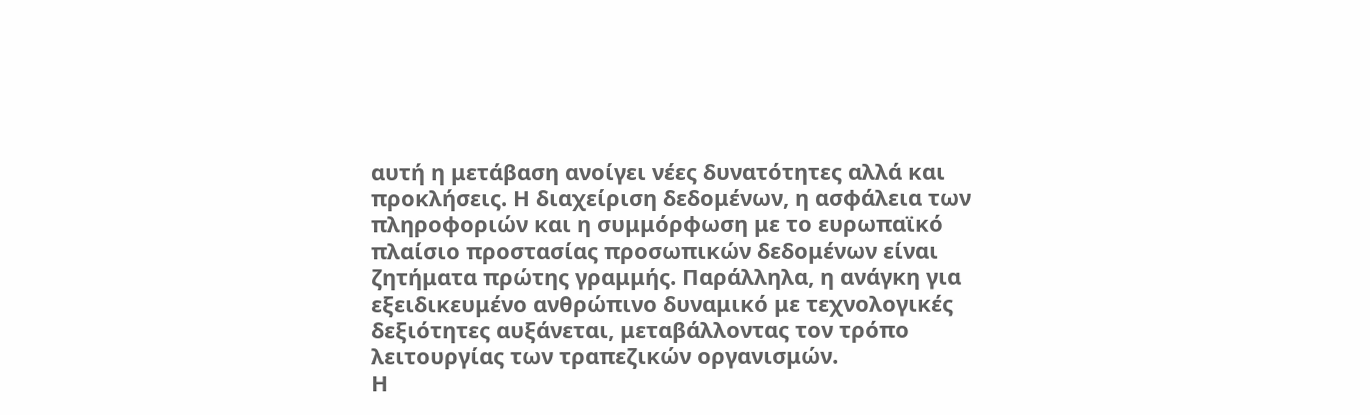αυτή η μετάβαση ανοίγει νέες δυνατότητες αλλά και προκλήσεις. Η διαχείριση δεδομένων, η ασφάλεια των πληροφοριών και η συμμόρφωση με το ευρωπαϊκό πλαίσιο προστασίας προσωπικών δεδομένων είναι ζητήματα πρώτης γραμμής. Παράλληλα, η ανάγκη για εξειδικευμένο ανθρώπινο δυναμικό με τεχνολογικές δεξιότητες αυξάνεται, μεταβάλλοντας τον τρόπο λειτουργίας των τραπεζικών οργανισμών.
Η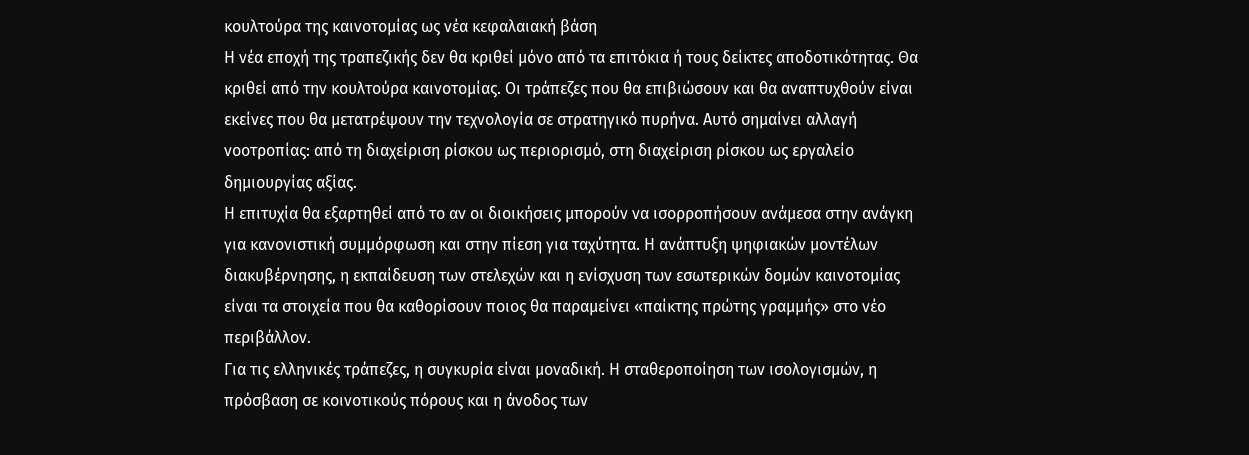κουλτούρα της καινοτομίας ως νέα κεφαλαιακή βάση
Η νέα εποχή της τραπεζικής δεν θα κριθεί μόνο από τα επιτόκια ή τους δείκτες αποδοτικότητας. Θα κριθεί από την κουλτούρα καινοτομίας. Οι τράπεζες που θα επιβιώσουν και θα αναπτυχθούν είναι εκείνες που θα μετατρέψουν την τεχνολογία σε στρατηγικό πυρήνα. Αυτό σημαίνει αλλαγή νοοτροπίας: από τη διαχείριση ρίσκου ως περιορισμό, στη διαχείριση ρίσκου ως εργαλείο δημιουργίας αξίας.
Η επιτυχία θα εξαρτηθεί από το αν οι διοικήσεις μπορούν να ισορροπήσουν ανάμεσα στην ανάγκη για κανονιστική συμμόρφωση και στην πίεση για ταχύτητα. Η ανάπτυξη ψηφιακών μοντέλων διακυβέρνησης, η εκπαίδευση των στελεχών και η ενίσχυση των εσωτερικών δομών καινοτομίας είναι τα στοιχεία που θα καθορίσουν ποιος θα παραμείνει «παίκτης πρώτης γραμμής» στο νέο περιβάλλον.
Για τις ελληνικές τράπεζες, η συγκυρία είναι μοναδική. Η σταθεροποίηση των ισολογισμών, η πρόσβαση σε κοινοτικούς πόρους και η άνοδος των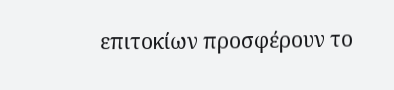επιτοκίων προσφέρουν το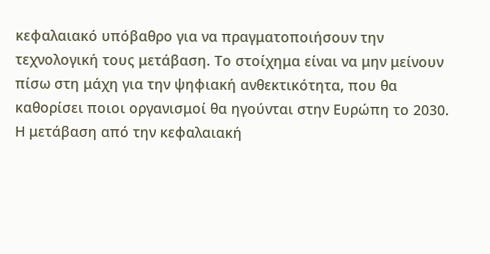κεφαλαιακό υπόβαθρο για να πραγματοποιήσουν την τεχνολογική τους μετάβαση. Το στοίχημα είναι να μην μείνουν πίσω στη μάχη για την ψηφιακή ανθεκτικότητα, που θα καθορίσει ποιοι οργανισμοί θα ηγούνται στην Ευρώπη το 2030.
Η μετάβαση από την κεφαλαιακή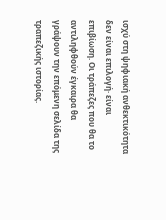ισχύ στη ψηφιακή ανθεκτικότητα δεν είναι επιλογή· είναι επιβίωση. Οι τράπεζες που θα το αντιληφθούν έγκαιρα θα γράψουν την επόμενη σελίδα της τραπεζικής ιστορίας.